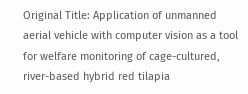Original Title: Application of unmanned aerial vehicle with computer vision as a tool for welfare monitoring of cage-cultured, river-based hybrid red tilapia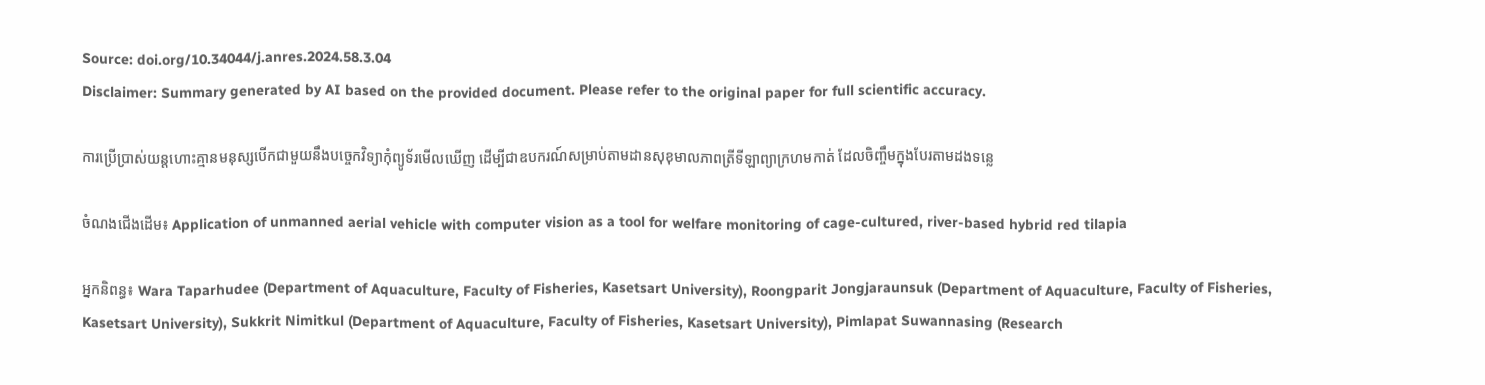Source: doi.org/10.34044/j.anres.2024.58.3.04
Disclaimer: Summary generated by AI based on the provided document. Please refer to the original paper for full scientific accuracy.

ការប្រើប្រាស់យន្តហោះគ្មានមនុស្សបើកជាមួយនឹងបច្ចេកវិទ្យាកុំព្យូទ័រមើលឃើញ ដើម្បីជាឧបករណ៍សម្រាប់តាមដានសុខុមាលភាពត្រីទីឡាព្យាក្រហមកាត់ ដែលចិញ្ចឹមក្នុងបែរតាមដងទន្លេ

ចំណងជើងដើម៖ Application of unmanned aerial vehicle with computer vision as a tool for welfare monitoring of cage-cultured, river-based hybrid red tilapia

អ្នកនិពន្ធ៖ Wara Taparhudee (Department of Aquaculture, Faculty of Fisheries, Kasetsart University), Roongparit Jongjaraunsuk (Department of Aquaculture, Faculty of Fisheries, Kasetsart University), Sukkrit Nimitkul (Department of Aquaculture, Faculty of Fisheries, Kasetsart University), Pimlapat Suwannasing (Research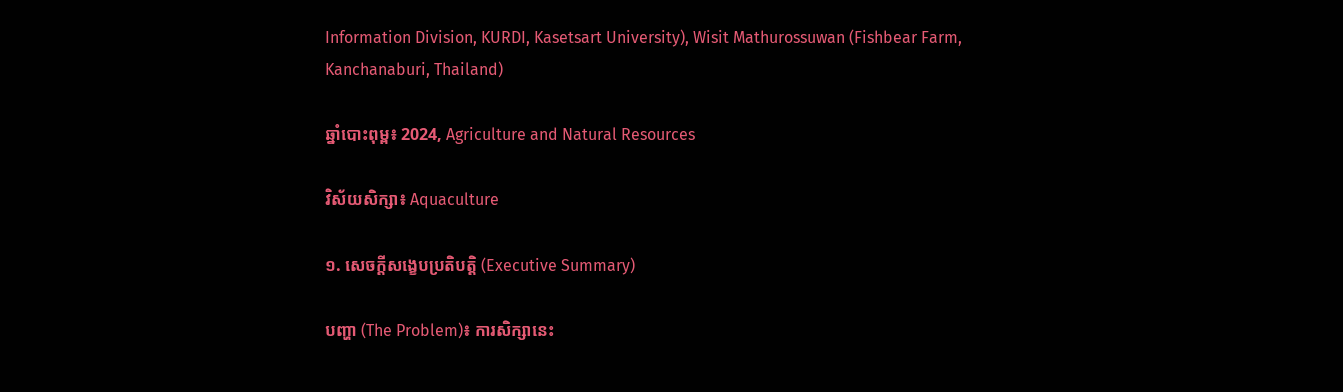Information Division, KURDI, Kasetsart University), Wisit Mathurossuwan (Fishbear Farm, Kanchanaburi, Thailand)

ឆ្នាំបោះពុម្ព៖ 2024, Agriculture and Natural Resources

វិស័យសិក្សា៖ Aquaculture

១. សេចក្តីសង្ខេបប្រតិបត្តិ (Executive Summary)

បញ្ហា (The Problem)៖ ការសិក្សានេះ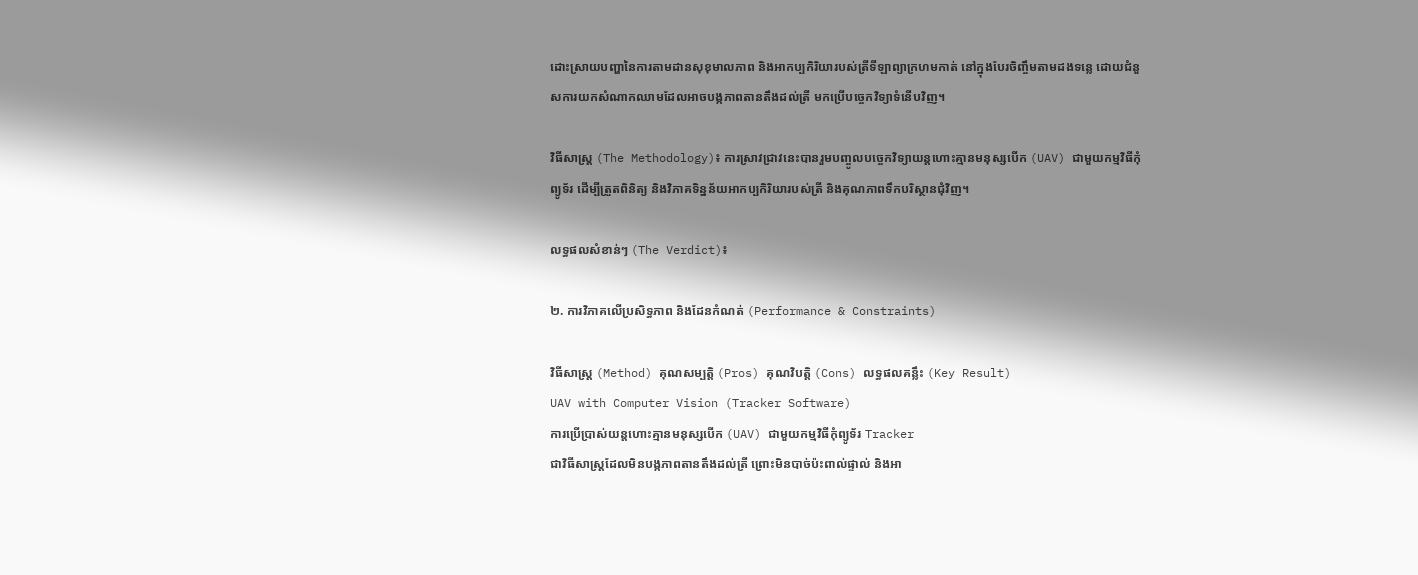ដោះស្រាយបញ្ហានៃការតាមដានសុខុមាលភាព និងអាកប្បកិរិយារបស់ត្រីទីឡាព្យាក្រហមកាត់ នៅក្នុងបែរចិញ្ចឹមតាមដងទន្លេ ដោយជំនួសការយកសំណាកឈាមដែលអាចបង្កភាពតានតឹងដល់ត្រី មកប្រើបច្ចេកវិទ្យាទំនើបវិញ។

វិធីសាស្ត្រ (The Methodology)៖ ការស្រាវជ្រាវនេះបានរួមបញ្ចូលបច្ចេកវិទ្យាយន្តហោះគ្មានមនុស្សបើក (UAV) ជាមួយកម្មវិធីកុំព្យូទ័រ ដើម្បីត្រួតពិនិត្យ និងវិភាគទិន្នន័យអាកប្បកិរិយារបស់ត្រី និងគុណភាពទឹកបរិស្ថានជុំវិញ។

លទ្ធផលសំខាន់ៗ (The Verdict)៖

២. ការវិភាគលើប្រសិទ្ធភាព និងដែនកំណត់ (Performance & Constraints)

វិធីសាស្ត្រ (Method) គុណសម្បត្តិ (Pros) គុណវិបត្តិ (Cons) លទ្ធផលគន្លឹះ (Key Result)
UAV with Computer Vision (Tracker Software)
ការប្រើប្រាស់យន្តហោះគ្មានមនុស្សបើក (UAV) ជាមួយកម្មវិធីកុំព្យូទ័រ Tracker
ជាវិធីសាស្ត្រដែលមិនបង្កភាពតានតឹងដល់ត្រី ព្រោះមិនបាច់ប៉ះពាល់ផ្ទាល់ និងអា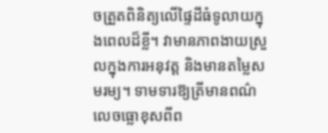ចត្រួតពិនិត្យលើផ្ទៃដីធំទូលាយក្នុងពេលដ៏ខ្លី។ វាមានភាពងាយស្រួលក្នុងការអនុវត្ត និងមានតម្លៃសមរម្យ។ ទាមទារឱ្យត្រីមានពណ៌លេចធ្លោខុសពីព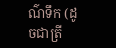ណ៌ទឹក (ដូចជាត្រី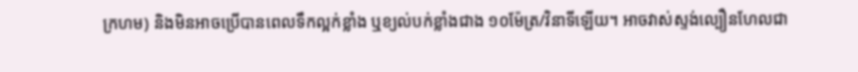ក្រហម) និងមិនអាចប្រើបានពេលទឹកល្អក់ខ្លាំង ឬខ្យល់បក់ខ្លាំងជាង ១០ម៉ែត្រ/វិនាទីឡើយ។ អាចវាស់ស្ទង់ល្បឿនហែលជា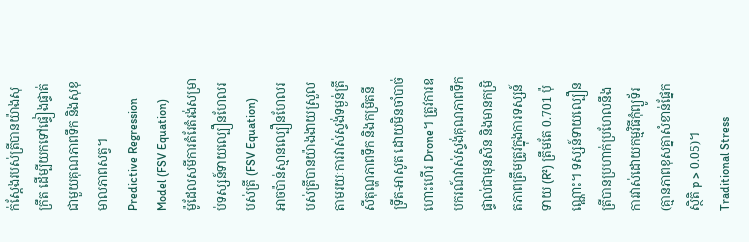ក់ស្តែងរបស់ត្រីបានយ៉ាងសុក្រឹត ដើម្បីយកទៅផ្ទៀងផ្ទាត់ជាមួយគុណភាពទឹក និងសុខុមាលភាពសត្វ។
Predictive Regression Model (FSV Equation)
ម៉ូដែលសមីការតំរែតំរង់សម្រាប់ទស្សន៍ទាយល្បឿនហែលរបស់ត្រី (FSV Equation)
អាចប៉ាន់ស្មានល្បឿនហែលរបស់ត្រីបានយ៉ាងងាយស្រួល តាមរយៈការវាស់ស្ទង់ទម្ងន់ត្រី សីតុណ្ហភាពទឹក និងកម្រិតនីទ្រីត-អាសូត ដោយមិនចាំបាច់ហោះហើរ Drone។ ត្រូវការឧបករណ៍វាស់ស្ទង់គុណភាពទឹកផ្ទាល់ជាមុនសិន និងមានកម្រិតភាពត្រឹមត្រូវក្នុងការទស្សន៍ទាយ (R²) ត្រឹមតែ 0.701 ប៉ុណ្ណោះ។ ទស្សន៍ទាយល្បឿនត្រីបានប្រហាក់ប្រហែលនឹងការវាស់ដោយកម្មវិធីកុំព្យូទ័រ (គ្មានភាពខុសគ្នាសំខាន់ផ្នែកស្ថិតិ p > 0.05)។
Traditional Stress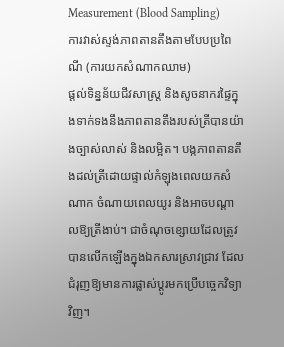Measurement (Blood Sampling)
ការវាស់ស្ទង់ភាពតានតឹងតាមបែបប្រពៃណី (ការយកសំណាកឈាម)
ផ្តល់ទិន្នន័យជីវសាស្ត្រ និងសូចនាករផ្ទៃក្នុងទាក់ទងនឹងភាពតានតឹងរបស់ត្រីបានយ៉ាងច្បាស់លាស់ និងលម្អិត។ បង្កភាពតានតឹងដល់ត្រីដោយផ្ទាល់កំឡុងពេលយកសំណាក ចំណាយពេលយូរ និងអាចបណ្តាលឱ្យត្រីងាប់។ ជាចំណុចខ្សោយដែលត្រូវបានលើកឡើងក្នុងឯកសារស្រាវជ្រាវ ដែលជំរុញឱ្យមានការផ្លាស់ប្តូរមកប្រើបច្ចេកវិទ្យាវិញ។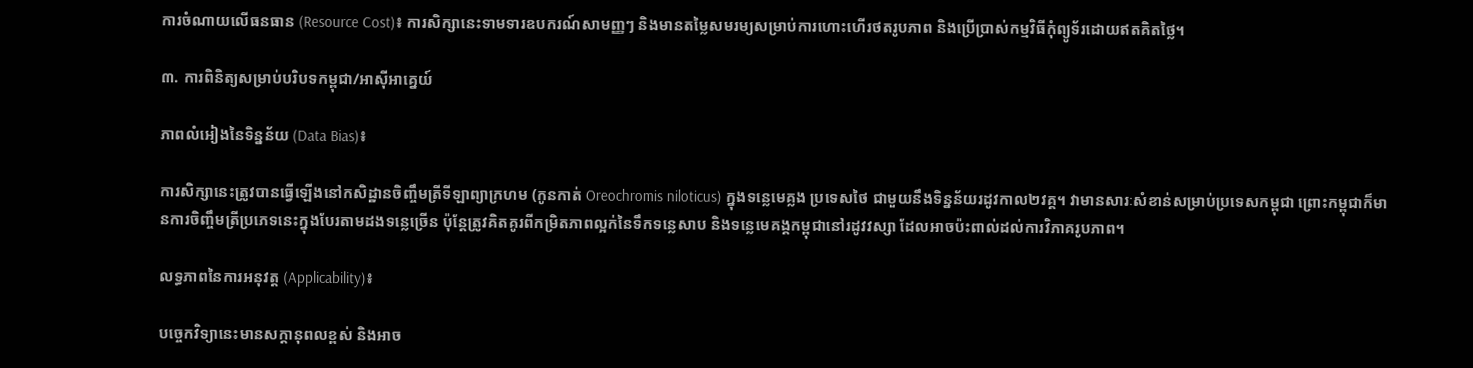ការចំណាយលើធនធាន (Resource Cost)៖ ការសិក្សានេះទាមទារឧបករណ៍សាមញ្ញៗ និងមានតម្លៃសមរម្យសម្រាប់ការហោះហើរថតរូបភាព និងប្រើប្រាស់កម្មវិធីកុំព្យូទ័រដោយឥតគិតថ្លៃ។

៣. ការពិនិត្យសម្រាប់បរិបទកម្ពុជា/អាស៊ីអាគ្នេយ៍

ភាពលំអៀងនៃទិន្នន័យ (Data Bias)៖

ការសិក្សានេះត្រូវបានធ្វើឡើងនៅកសិដ្ឋានចិញ្ចឹមត្រីទីឡាព្យាក្រហម (កូនកាត់ Oreochromis niloticus) ក្នុងទន្លេមេគ្លង ប្រទេសថៃ ជាមួយនឹងទិន្នន័យរដូវកាល២វគ្គ។ វាមានសារៈសំខាន់សម្រាប់ប្រទេសកម្ពុជា ព្រោះកម្ពុជាក៏មានការចិញ្ចឹមត្រីប្រភេទនេះក្នុងបែរតាមដងទន្លេច្រើន ប៉ុន្តែត្រូវគិតគូរពីកម្រិតភាពល្អក់នៃទឹកទន្លេសាប និងទន្លេមេគង្គកម្ពុជានៅរដូវវស្សា ដែលអាចប៉ះពាល់ដល់ការវិភាគរូបភាព។

លទ្ធភាពនៃការអនុវត្ត (Applicability)៖

បច្ចេកវិទ្យានេះមានសក្តានុពលខ្ពស់ និងអាច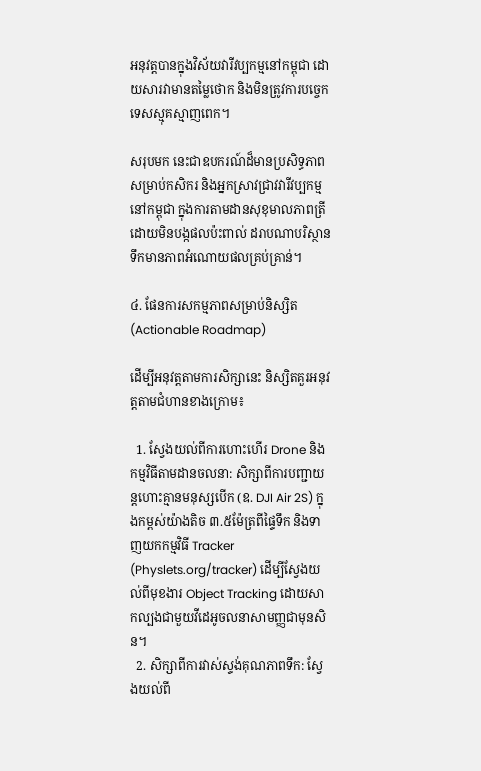អនុវត្តបានក្នុងវិស័យវារីវប្បកម្មនៅកម្ពុជា ដោយសារវាមានតម្លៃថោក និងមិនត្រូវការបច្ចេកទេសស្មុគស្មាញពេក។

សរុបមក នេះជាឧបករណ៍ដ៏មានប្រសិទ្ធភាពសម្រាប់កសិករ និងអ្នកស្រាវជ្រាវវារីវប្បកម្មនៅកម្ពុជា ក្នុងការតាមដានសុខុមាលភាពត្រីដោយមិនបង្កផលប៉ះពាល់ ដរាបណាបរិស្ថានទឹកមានភាពអំណោយផលគ្រប់គ្រាន់។

៤. ផែនការសកម្មភាពសម្រាប់និស្សិត (Actionable Roadmap)

ដើម្បីអនុវត្តតាមការសិក្សានេះ និស្សិតគួរអនុវត្តតាមជំហានខាងក្រោម៖

  1. ស្វែងយល់ពីការហោះហើរ Drone និងកម្មវិធីតាមដានចលនា: សិក្សាពីការបញ្ជាយន្តហោះគ្មានមនុស្សបើក (ឧ. DJI Air 2S) ក្នុងកម្ពស់យ៉ាងតិច ៣.៥ម៉ែត្រពីផ្ទៃទឹក និងទាញយកកម្មវិធី Tracker (Physlets.org/tracker) ដើម្បីស្វែងយល់ពីមុខងារ Object Tracking ដោយសាកល្បងជាមួយវីដេអូចលនាសាមញ្ញជាមុនសិន។
  2. សិក្សាពីការវាស់ស្ទង់គុណភាពទឹក: ស្វែងយល់ពី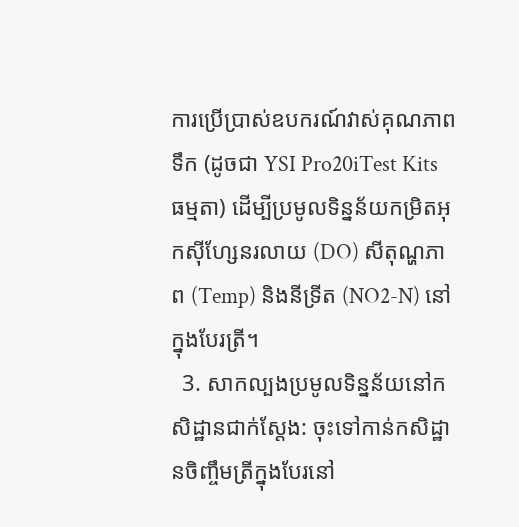ការប្រើប្រាស់ឧបករណ៍វាស់គុណភាពទឹក (ដូចជា YSI Pro20iTest Kits ធម្មតា) ដើម្បីប្រមូលទិន្នន័យកម្រិតអុកស៊ីហ្សែនរលាយ (DO) សីតុណ្ហភាព (Temp) និងនីទ្រីត (NO2-N) នៅក្នុងបែរត្រី។
  3. សាកល្បងប្រមូលទិន្នន័យនៅកសិដ្ឋានជាក់ស្តែង: ចុះទៅកាន់កសិដ្ឋានចិញ្ចឹមត្រីក្នុងបែរនៅ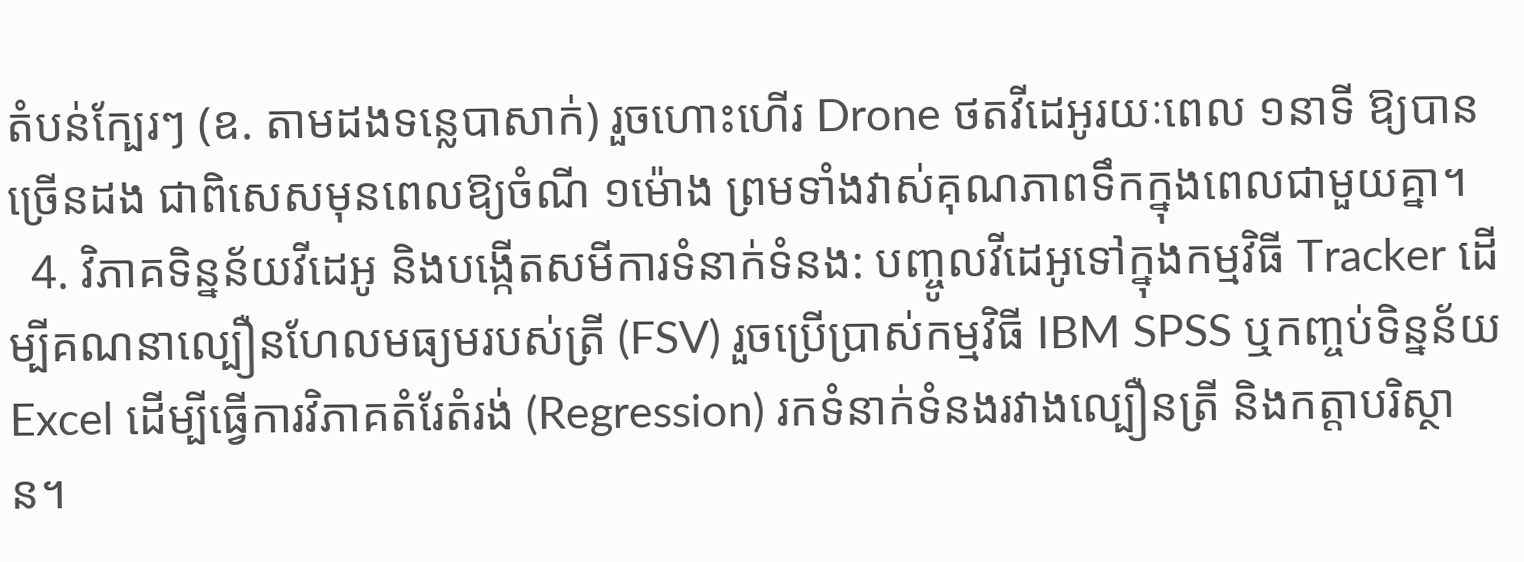តំបន់ក្បែរៗ (ឧ. តាមដងទន្លេបាសាក់) រួចហោះហើរ Drone ថតវីដេអូរយៈពេល ១នាទី ឱ្យបានច្រើនដង ជាពិសេសមុនពេលឱ្យចំណី ១ម៉ោង ព្រមទាំងវាស់គុណភាពទឹកក្នុងពេលជាមួយគ្នា។
  4. វិភាគទិន្នន័យវីដេអូ និងបង្កើតសមីការទំនាក់ទំនង: បញ្ចូលវីដេអូទៅក្នុងកម្មវិធី Tracker ដើម្បីគណនាល្បឿនហែលមធ្យមរបស់ត្រី (FSV) រួចប្រើប្រាស់កម្មវិធី IBM SPSS ឬកញ្ចប់ទិន្នន័យ Excel ដើម្បីធ្វើការវិភាគតំរែតំរង់ (Regression) រកទំនាក់ទំនងរវាងល្បឿនត្រី និងកត្តាបរិស្ថាន។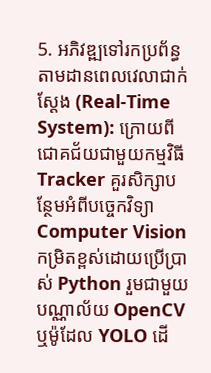5. អភិវឌ្ឍទៅរកប្រព័ន្ធតាមដានពេលវេលាជាក់ស្តែង (Real-Time System): ក្រោយពីជោគជ័យជាមួយកម្មវិធី Tracker គួរសិក្សាបន្ថែមអំពីបច្ចេកវិទ្យា Computer Vision កម្រិតខ្ពស់ដោយប្រើប្រាស់ Python រួមជាមួយបណ្ណាល័យ OpenCV ឬម៉ូដែល YOLO ដើ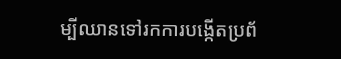ម្បីឈានទៅរកការបង្កើតប្រព័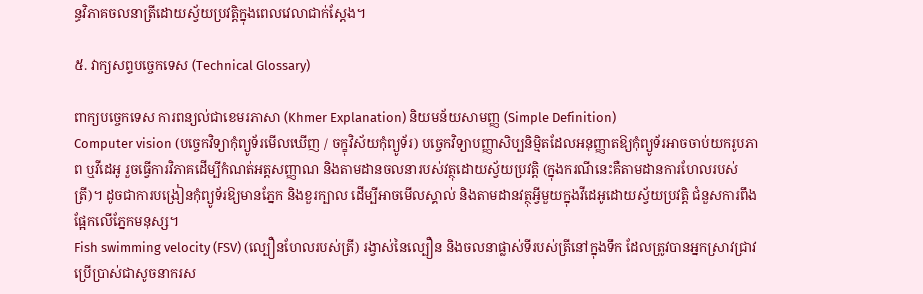ន្ធវិភាគចលនាត្រីដោយស្វ័យប្រវត្តិក្នុងពេលវេលាជាក់ស្តែង។

៥. វាក្យសព្ទបច្ចេកទេស (Technical Glossary)

ពាក្យបច្ចេកទេស ការពន្យល់ជាខេមរភាសា (Khmer Explanation) និយមន័យសាមញ្ញ (Simple Definition)
Computer vision (បច្ចេកវិទ្យាកុំព្យូទ័រមើលឃើញ / ចក្ខុវិស័យកុំព្យូទ័រ) បច្ចេកវិទ្យាបញ្ញាសិប្បនិម្មិតដែលអនុញ្ញាតឱ្យកុំព្យូទ័រអាចចាប់យករូបភាព ឬវីដេអូ រួចធ្វើការវិភាគដើម្បីកំណត់អត្តសញ្ញាណ និងតាមដានចលនារបស់វត្ថុដោយស្វ័យប្រវត្តិ (ក្នុងករណីនេះគឺតាមដានការហែលរបស់ត្រី)។ ដូចជាការបង្រៀនកុំព្យូទ័រឱ្យមានភ្នែក និងខួរក្បាល ដើម្បីអាចមើលស្គាល់ និងតាមដានវត្ថុអ្វីមួយក្នុងវីដេអូដោយស្វ័យប្រវត្តិ ជំនួសការពឹងផ្អែកលើភ្នែកមនុស្ស។
Fish swimming velocity (FSV) (ល្បឿនហែលរបស់ត្រី) រង្វាស់នៃល្បឿន និងចលនាផ្លាស់ទីរបស់ត្រីនៅក្នុងទឹក ដែលត្រូវបានអ្នកស្រាវជ្រាវប្រើប្រាស់ជាសូចនាករស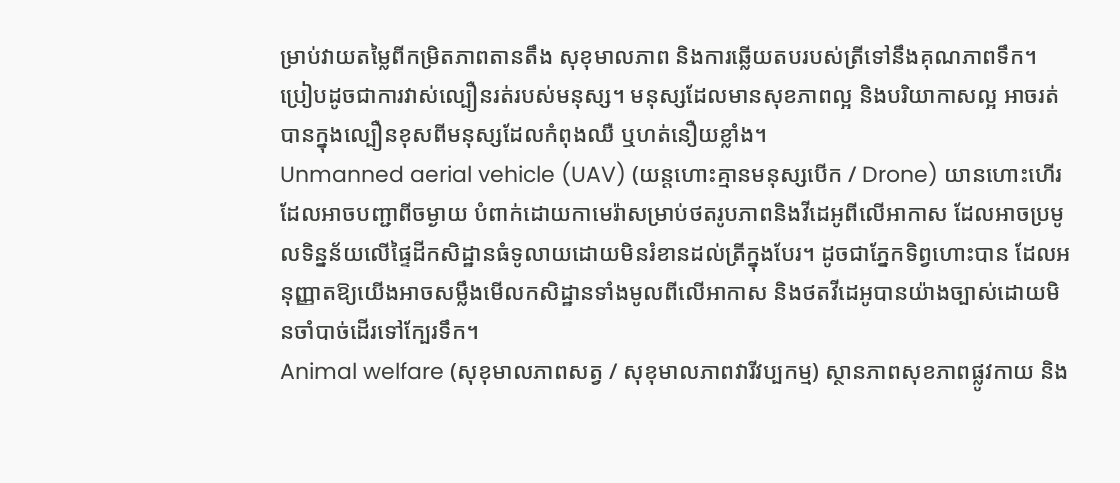ម្រាប់វាយតម្លៃពីកម្រិតភាពតានតឹង សុខុមាលភាព និងការឆ្លើយតបរបស់ត្រីទៅនឹងគុណភាពទឹក។ ប្រៀបដូចជាការវាស់ល្បឿនរត់របស់មនុស្ស។ មនុស្សដែលមានសុខភាពល្អ និងបរិយាកាសល្អ អាចរត់បានក្នុងល្បឿនខុសពីមនុស្សដែលកំពុងឈឺ ឬហត់នឿយខ្លាំង។
Unmanned aerial vehicle (UAV) (យន្តហោះគ្មានមនុស្សបើក / Drone) យានហោះហើរដែលអាចបញ្ជាពីចម្ងាយ បំពាក់ដោយកាមេរ៉ាសម្រាប់ថតរូបភាពនិងវីដេអូពីលើអាកាស ដែលអាចប្រមូលទិន្នន័យលើផ្ទៃដីកសិដ្ឋានធំទូលាយដោយមិនរំខានដល់ត្រីក្នុងបែរ។ ដូចជាភ្នែកទិព្វហោះបាន ដែលអនុញ្ញាតឱ្យយើងអាចសម្លឹងមើលកសិដ្ឋានទាំងមូលពីលើអាកាស និងថតវីដេអូបានយ៉ាងច្បាស់ដោយមិនចាំបាច់ដើរទៅក្បែរទឹក។
Animal welfare (សុខុមាលភាពសត្វ / សុខុមាលភាពវារីវប្បកម្ម) ស្ថានភាពសុខភាពផ្លូវកាយ និង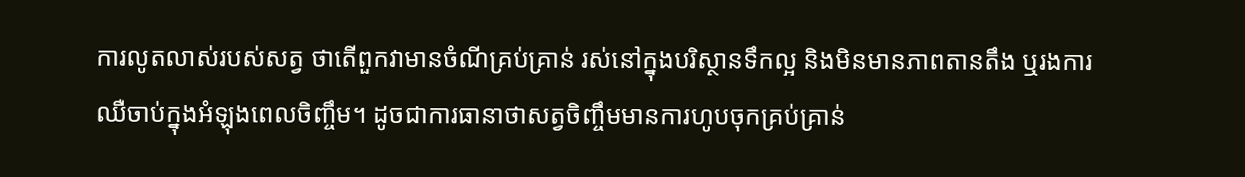ការលូតលាស់របស់សត្វ ថាតើពួកវាមានចំណីគ្រប់គ្រាន់ រស់នៅក្នុងបរិស្ថានទឹកល្អ និងមិនមានភាពតានតឹង ឬរងការឈឺចាប់ក្នុងអំឡុងពេលចិញ្ចឹម។ ដូចជាការធានាថាសត្វចិញ្ចឹមមានការហូបចុកគ្រប់គ្រាន់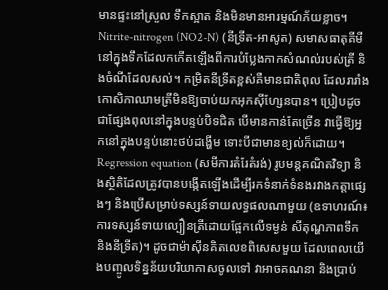មានផ្ទះនៅស្រួល ទឹកស្អាត និងមិនមានអារម្មណ៍ភ័យខ្លាច។
Nitrite-nitrogen (NO2-N) (នីទ្រីត-អាសូត) សមាសធាតុគីមីនៅក្នុងទឹកដែលកកើតឡើងពីការបំប្លែងកាកសំណល់របស់ត្រី និងចំណីដែលសល់។ កម្រិតនីទ្រីតខ្ពស់គឺមានជាតិពុល ដែលរារាំងកោសិកាឈាមត្រីមិនឱ្យចាប់យកអុកស៊ីហ្សែនបាន។ ប្រៀបដូចជាផ្សែងពុលនៅក្នុងបន្ទប់បិទជិត បើមានកាន់តែច្រើន វាធ្វើឱ្យអ្នកនៅក្នុងបន្ទប់នោះថប់ដង្ហើម ទោះបីជាមានខ្យល់ក៏ដោយ។
Regression equation (សមីការតំរែតំរង់) រូបមន្តគណិតវិទ្យា និងស្ថិតិដែលត្រូវបានបង្កើតឡើងដើម្បីរកទំនាក់ទំនងរវាងកត្តាផ្សេងៗ និងប្រើសម្រាប់ទស្សន៍ទាយលទ្ធផលណាមួយ (ឧទាហរណ៍៖ ការទស្សន៍ទាយល្បឿនត្រីដោយផ្អែកលើទម្ងន់ សីតុណ្ហភាពទឹក និងនីទ្រីត)។ ដូចជាម៉ាស៊ីនគិតលេខពិសេសមួយ ដែលពេលយើងបញ្ចូលទិន្នន័យបរិយាកាសចូលទៅ វាអាចគណនា និងប្រាប់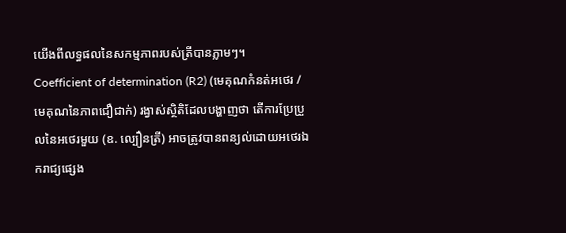យើងពីលទ្ធផលនៃសកម្មភាពរបស់ត្រីបានភ្លាមៗ។
Coefficient of determination (R2) (មេគុណកំនត់អថេរ / មេគុណនៃភាពជឿជាក់) រង្វាស់ស្ថិតិដែលបង្ហាញថា តើការប្រែប្រួលនៃអថេរមួយ (ឧ. ល្បឿនត្រី) អាចត្រូវបានពន្យល់ដោយអថេរឯករាជ្យផ្សេង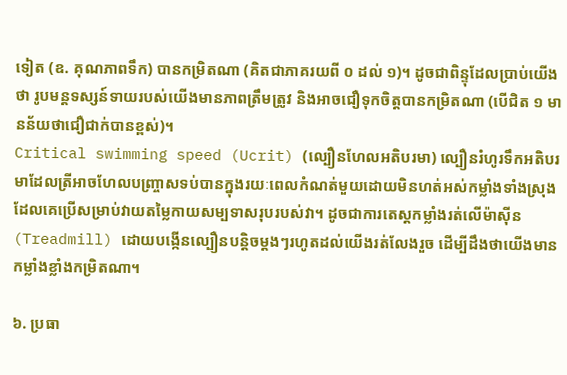ទៀត (ឧ. គុណភាពទឹក) បានកម្រិតណា (គិតជាភាគរយពី ០ ដល់ ១)។ ដូចជាពិន្ទុដែលប្រាប់យើងថា រូបមន្តទស្សន៍ទាយរបស់យើងមានភាពត្រឹមត្រូវ និងអាចជឿទុកចិត្តបានកម្រិតណា (បើជិត ១ មានន័យថាជឿជាក់បានខ្ពស់)។
Critical swimming speed (Ucrit) (ល្បឿនហែលអតិបរមា) ល្បឿនរំហូរទឹកអតិបរមាដែលត្រីអាចហែលបញ្ច្រាសទប់បានក្នុងរយៈពេលកំណត់មួយដោយមិនហត់អស់កម្លាំងទាំងស្រុង ដែលគេប្រើសម្រាប់វាយតម្លៃកាយសម្បទាសរុបរបស់វា។ ដូចជាការតេស្តកម្លាំងរត់លើម៉ាស៊ីន (Treadmill) ដោយបង្កើនល្បឿនបន្តិចម្តងៗរហូតដល់យើងរត់លែងរួច ដើម្បីដឹងថាយើងមានកម្លាំងខ្លាំងកម្រិតណា។

៦. ប្រធា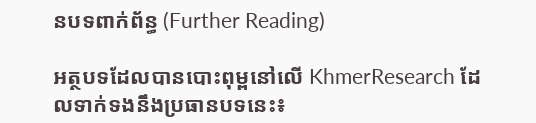នបទពាក់ព័ន្ធ (Further Reading)

អត្ថបទដែលបានបោះពុម្ពនៅលើ KhmerResearch ដែលទាក់ទងនឹងប្រធានបទនេះ៖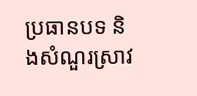ប្រធានបទ និងសំណួរស្រាវ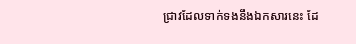ជ្រាវដែលទាក់ទងនឹងឯកសារនេះ ដែ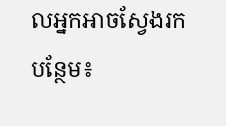លអ្នកអាចស្វែងរកបន្ថែម៖